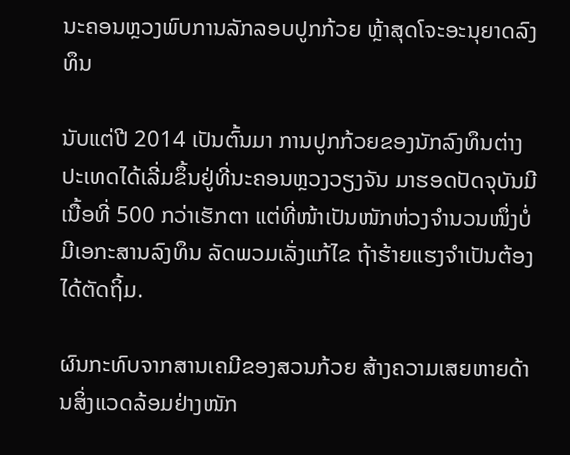ນະຄອນຫຼວງພົບການລັກລອບປູກກ້ວຍ ຫຼ້າສຸດໂຈະອະນຸຍາດລົງທຶນ

ນັບແຕ່ປີ 2014 ເປັນຕົ້ນມາ ການປູກກ້ວຍຂອງນັກລົງທຶນຕ່າງປະເທດໄດ້ເລີ່ມຂຶ້ນຢູ່ທີ່ນະຄອນຫຼວງວຽງຈັນ ມາຮອດປັດຈຸບັນມີເນື້ອທີ່ 500 ກວ່າເຮັກຕາ ແຕ່ທີ່ໜ້າເປັນໜັກຫ່ວງຈໍານວນໜຶ່ງບໍ່ມີເອກະສານລົງທຶນ ລັດພວມເລັ່ງແກ້ໄຂ ຖ້າຮ້າຍແຮງຈໍາເປັນຕ້ອງໄດ້ຕັດຖິ້ມ.

ຜົນກະທົບຈາກສານເຄມີຂອງສວນກ້ວຍ ສ້າງຄວາມເສຍຫາຍດ້ານສິ່ງແວດລ້ອມຢ່າງໜັກ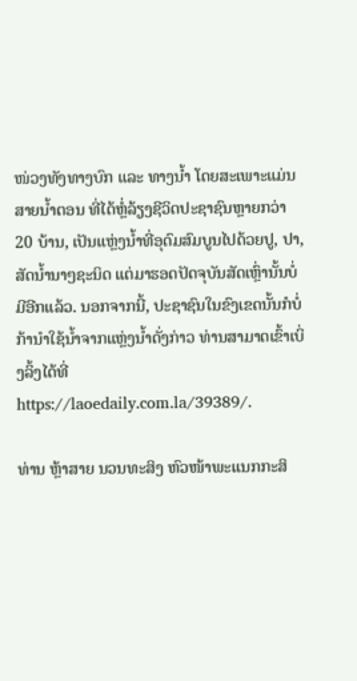ໜ່ວງທັງທາງບົກ ແລະ ທາງນ້ຳ ໂດຍສະເພາະແມ່ນສາຍນ້ຳຕອນ ທີ່ໄດ້ຫຼໍ່ລ້ຽງຊີວິດປະຊາຊົນຫຼາຍກວ່າ 20 ບ້ານ, ເປັນແຫຼ່ງນ້ຳທີ່ອຸດົມສົມບູນໄປດ້ວຍປູ, ປາ, ສັດນ້ຳນາໆຊະນິດ ແຕ່ມາຮອດປັດຈຸບັນສັດເຫຼົ່ານັ້ນບໍ່ມີອີກແລ້ວ. ນອກຈາກນີ້, ປະຊາຊົນໃນຂົງເຂດນັ້ນກໍບໍ່ກ້ານໍາໃຊ້ນໍ້າຈາກແຫຼ່ງນໍ້າດັ່ງກ່າວ ທ່ານສາມາດເຂົ້າເບິ່ງລິ້ງໄດ້ທີ່ https://laoedaily.com.la/39389/.

ທ່ານ ຫຼ້າສາຍ ນວນທະສິງ ຫົວໜ້າພະແນກກະສິ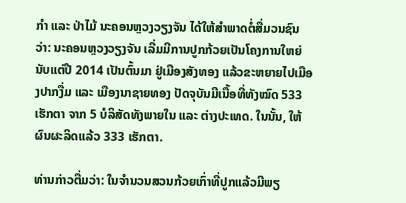ກໍາ ແລະ ປ່າໄມ້ ນະຄອນຫຼວງວຽງຈັນ ໄດ້ໃຫ້ສໍາພາດຕໍ່ສື່ມວນຊົນ ວ່າ: ນະຄອນຫຼວງວຽງຈັນ ເລີ່ມມີການປູກກ້ວຍເປັນໂຄງການໃຫຍ່ນັບແຕ່ປີ 2014 ເປັນຕົ້ນມາ ຢູ່ເມືອງສັງທອງ ແລ້ວຂະຫຍາຍໄປເມືອງປາກງື່ມ ແລະ ເມືອງນາຊາຍທອງ ປັດຈຸບັນມີເນື້ອທີ່ທັງໝົດ 533 ເຮັກຕາ ຈາກ 5 ບໍລິສັດທັງພາຍໃນ ແລະ ຕ່າງປະເທດ. ໃນນັ້ນ, ໃຫ້ຜົນຜະລິດແລ້ວ 333 ເຮັກຕາ.

ທ່ານກ່າວຕື່ມວ່າ: ໃນຈໍານວນສວນກ້ວຍເກົ່າທີ່ປູກແລ້ວມີພຽ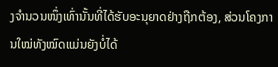ງຈໍານວນໜຶ່ງເທົ່ານັ້ນທີ່ໄດ້ຮັບອະນຸຍາດຢ່າງຖືກຕ້ອງ, ສ່ວນໂຄງການໃໝ່ທັງໝົດແມ່ນຍັງບໍ່ໄດ້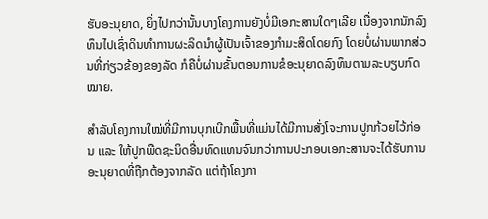ຮັບອະນຸຍາດ, ຍິ່ງໄປກວ່ານັ້ນບາງໂຄງການຍັງບໍ່ມີເອກະສານໃດໆເລີຍ ເນື່ອງຈາກນັກລົງທຶນໄປເຊົ່າດິນທໍາການຜະລິດນໍາຜູ້ເປັນເຈົ້າຂອງກໍາມະສິດໂດຍກົງ ໂດຍບໍ່ຜ່ານພາກສ່ວນທີ່ກ່ຽວຂ້ອງຂອງລັດ ກໍຄືບໍ່ຜ່ານຂັ້ນຕອນການຂໍອະນຸຍາດລົງທຶນຕາມລະບຽບກົດໝາຍ.

ສໍາລັບໂຄງການໃໝ່ທີ່ມີການບຸກເບີກພື້ນທີ່ແມ່ນໄດ້ມີການສັ່ງໂຈະການປູກກ້ວຍໄວ້ກ່ອນ ແລະ ໃຫ້ປູກພືດຊະນິດອື່ນທົດແທນຈົນກວ່າການປະກອບເອກະສານຈະໄດ້ຮັບການອະນຸຍາດທີ່ຖືກຕ້ອງຈາກລັດ ແຕ່ຖ້າໂຄງກາ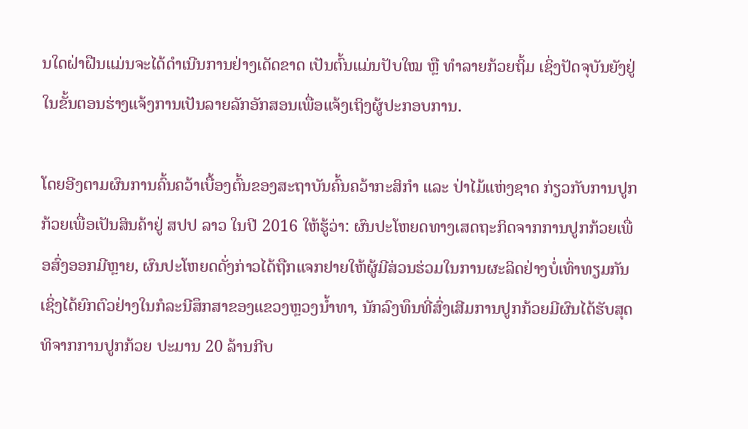ນໃດຝ່າຝືນແມ່ນຈະໄດ້ດໍາເນີນການຢ່າງເດັດຂາດ ເປັນຕົ້ນແມ່ນປັບໃໝ ຫຼື ທໍາລາຍກ້ວຍຖິ້ມ ເຊິ່ງປັດຈຸບັນຍັງຢູ່ໃນຂັ້ນຕອນຮ່າງແຈ້ງການເປັນລາຍລັກອັກສອນເພື່ອແຈ້ງເຖິງຜູ້ປະກອບການ.

ໂດຍອີງຕາມຜົນການຄົ້ນຄວ້າເບື້ອງຕົ້ນຂອງສະຖາບັນຄົ້ນຄວ້າກະສິກໍາ ແລະ ປ່າໄມ້ແຫ່ງຊາດ ກ່ຽວກັບການປູກກ້ວຍເພື່ອເປັນສິນຄ້າຢູ່ ສປປ ລາວ ໃນປີ 2016 ໃຫ້ຮູ້ວ່າ: ຜົນປະໂຫຍດທາງເສດຖະກິດຈາກການປູກກ້ວຍເພື່ອສົ່ງອອກມີຫຼາຍ, ຜົນປະໂຫຍດດັ່ງກ່າວໄດ້ຖືກແຈກຢາຍໃຫ້ຜູ້ມີສ່ວນຮ່ວມໃນການຜະລິດຢ່າງບໍ່ເທົ່າທຽມກັນ ເຊິ່ງໄດ້ຍົກຕົວຢ່າງໃນກໍລະນີສຶກສາຂອງແຂວງຫຼວງນໍ້າທາ, ນັກລົງທຶນທີ່ສົ່ງເສີມການປູກກ້ວຍມີຜົນໄດ້ຮັບສຸດທິຈາກການປູກກ້ວຍ ປະມານ 20 ລ້ານກີບ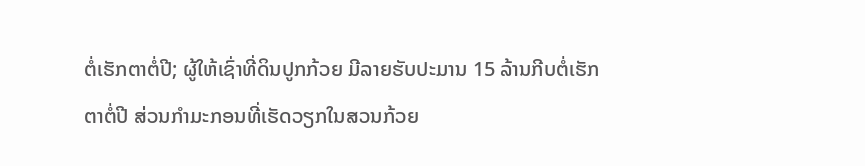ຕໍ່ເຮັກຕາຕໍ່ປີ; ຜູ້ໃຫ້ເຊົ່າທີ່ດິນປູກກ້ວຍ ມີລາຍຮັບປະມານ 15 ລ້ານກີບຕໍ່ເຮັກຕາຕໍ່ປີ ສ່ວນກໍາມະກອນທີ່ເຮັດວຽກໃນສວນກ້ວຍ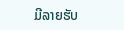ມີລາຍຮັບ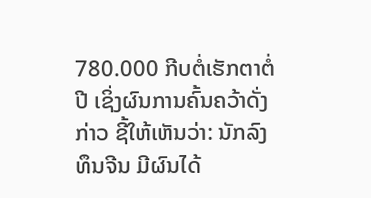780.000 ກີບຕໍ່ເຮັກຕາຕໍ່ປີ ເຊິ່ງຜົນການຄົ້ນຄວ້າດັ່ງກ່າວ ຊີ້ໃຫ້ເຫັນວ່າ: ນັກລົງທຶນຈີນ ມີຜົນໄດ້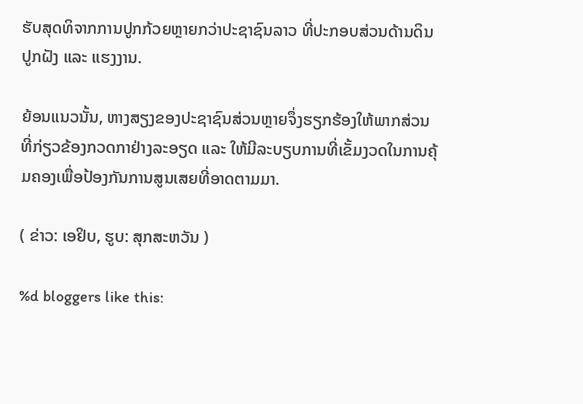ຮັບສຸດທິຈາກການປູກກ້ວຍຫຼາຍກວ່າປະຊາຊົນລາວ ທີ່ປະກອບສ່ວນດ້ານດິນປູກຝັງ ແລະ ແຮງງານ.

ຍ້ອນແນວນັ້ນ, ຫາງສຽງຂອງປະຊາຊົນສ່ວນຫຼາຍຈຶ່ງຮຽກຮ້ອງໃຫ້ພາກສ່ວນທີ່ກ່ຽວຂ້ອງກວດກາຢ່າງລະອຽດ ແລະ ໃຫ້ມີລະບຽບການທີ່ເຂັ້ມງວດໃນການຄຸ້ມຄອງເພື່ອປ້ອງກັນການສູນເສຍທີ່ອາດຕາມມາ.

( ຂ່າວ: ເອຢິບ, ຮູບ: ສຸກສະຫວັນ )

%d bloggers like this: